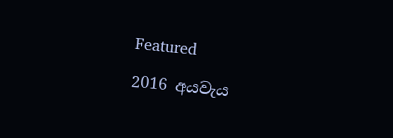Featured

2016 අයවැය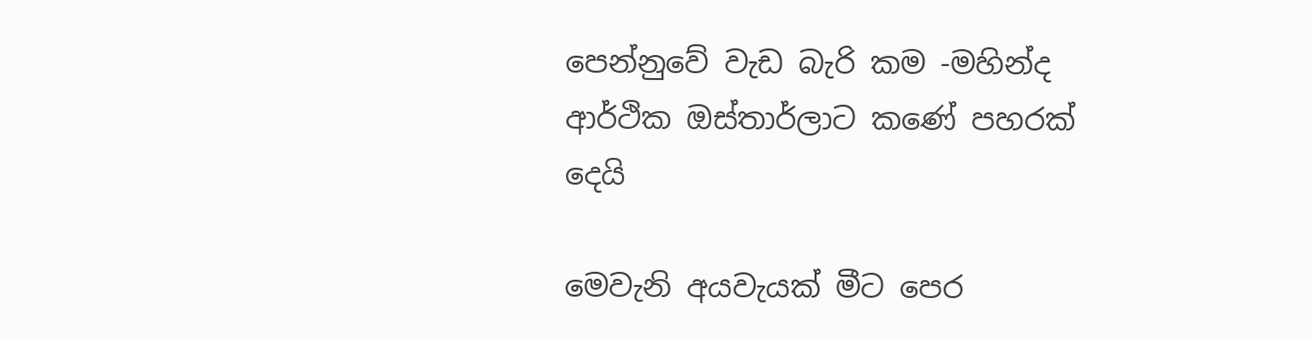පෙන්නුවේ වැඩ බැරි කම -මහින්ද ආර්ථික ඔස්තාර්ලාට කණේ පහරක් දෙයි

මෙවැනි අයවැයක් මීට පෙර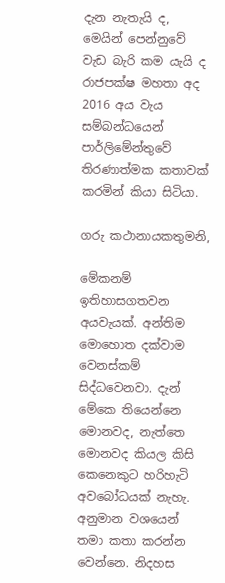දැන නැතැයි ද, මෙයින් පෙන්නුවේ වැඩ බැරි කම යැයි ද රාජපක්ෂ මහතා අද 2016 අය වැය සම්බන්ධයෙන් පාර්ලිමේන්තුවේ තිරණාත්මක කතාවක් කරමින් කියා සිටියා.

ගරු කථානායකතුමනි,

මේකනම් ඉතිහාසගතවන අයවැයක්. අන්තිම මොහොත දක්වාම වෙනස්කම් සිද්ධවෙනවා. දැන් මේකෙ තියෙන්නෙ මොනවද, නැත්තෙ මොනවද කියල කිසි කෙනෙකුට හරිහැටි අවබෝධයක් නැහැ. අනුමාන වශයෙන් තමා කතා කරන්න වෙන්නෙ. නිදහස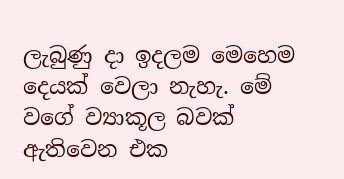ලැබුණු දා ඉදලම මෙහෙම දෙයක් වෙලා නැහැ. මේ වගේ ව්‍යාකූල බවක් ඇතිවෙන එක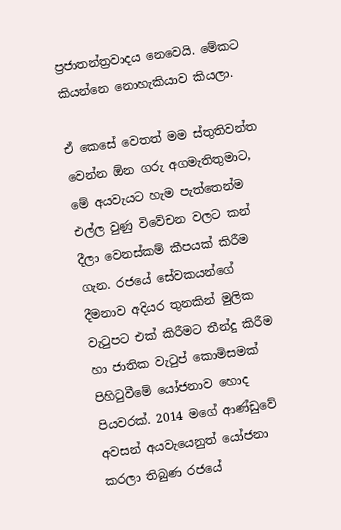ප්‍රජාතන්ත්‍රවාදය නෙවෙයි. මේකට කියන්නෙ නොහැකියාව කියලා.

ඒ කෙසේ වෙතත් මම ස්තුතිවන්ත වෙන්න ඕන ගරු අගමැතිතුමාට, මේ අයවැයට හැම පැත්තෙන්ම එල්ල වුණු විවේචන වලට කන් දීලා වෙනස්කම් කීපයක් කිරීම ගැන. රජයේ සේවකයන්ගේ දීමනාව අදියර තුනකින් මුලික වැටුපට එක් කිරීමට තීන්දු කිරීම හා ජාතික වැටුප් කොමිසමක් පිහිටුවීමේ යෝජනාව හොද පියවරක්. 2014 මගේ ආණ්ඩුවේ අවසන් අයවැයෙනුත් යෝජනා කරලා තිබුණ රජයේ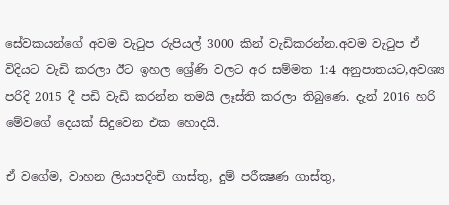සේවකයන්ගේ අවම වැටුප රුපියල් 3000 කින් වැඩිකරන්න.අවම වැටුප ඒ විදියට වැඩි කරලා ඊට ඉහල ශ්‍රේණි වලට අර සම්මත 1:4 අනුපාතයට,අවශ්‍ය පරිදි 2015 දී පඩි වැඩි කරන්න තමයි ලෑස්ති කරලා තිබුණෙ. දැන් 2016 හරි මේවගේ දෙයක් සිදුවෙන එක හොදයි.

ඒ වගේම, වාහන ලියාපදිංචි ගාස්තු, දුම් පරීක්‍ෂණ ගාස්තු,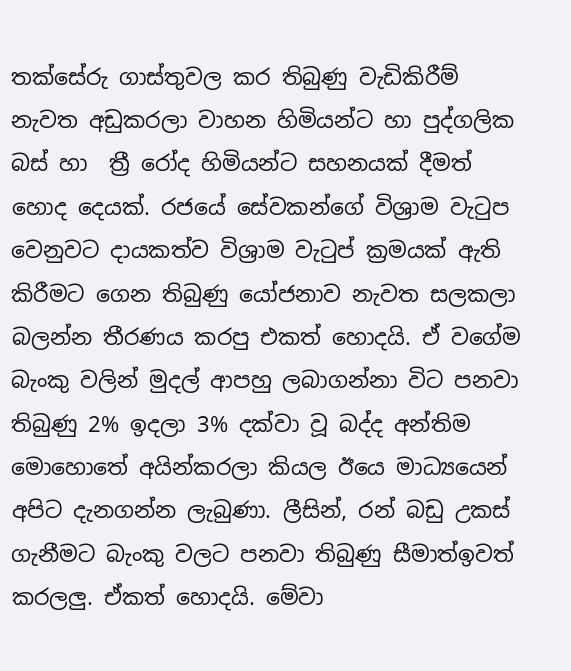තක්සේරු ගාස්තුවල කර තිබුණු වැඩිකිරීම් නැවත අඩුකරලා වාහන හිමියන්ට හා පුද්ගලික බස් හා  ත්‍රී රෝද හිමියන්ට සහනයක් දීමත් හොද දෙයක්. රජයේ සේවකන්ගේ විශ්‍රාම වැටුප වෙනුවට දායකත්ව විශ්‍රාම වැටුප් ක්‍රමයක් ඇති කිරීමට ගෙන තිබුණු යෝජනාව නැවත සලකලා බලන්න තීරණය කරපු එකත් හොදයි. ඒ වගේම බැංකු වලින් මුදල් ආපහු ලබාගන්නා විට පනවා තිබුණු 2% ඉදලා 3% දක්වා වූ බද්ද අන්තිම මොහොතේ අයින්කරලා කියල ඊයෙ මාධ්‍යයෙන් අපිට දැනගන්න ලැබුණා. ලීසින්, රන් බඩු උකස් ගැනීමට බැංකු වලට පනවා තිබුණු සීමාත්ඉවත් කරලලු. ඒකත් හොදයි. මේවා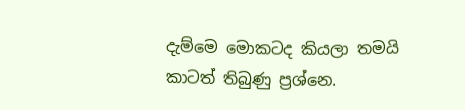දැම්මෙ මොකටද කියලා තමයි කාටත් තිබුණු ප්‍රශ්නෙ.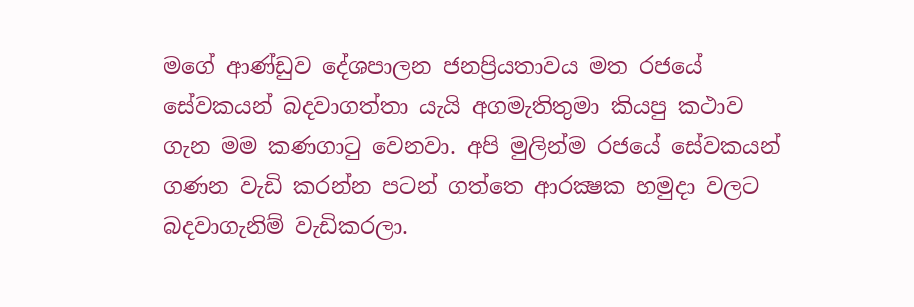මගේ ආණ්ඩුව දේශපාලන ජනප්‍රියතාවය මත රජයේ සේවකයන් බදවාගත්තා යැයි අගමැතිතුමා කියපු කථාව ගැන මම කණගාටු වෙනවා. අපි මුලින්ම රජයේ සේවකයන් ගණන වැඩි කරන්න පටන් ගත්තෙ ආරක්‍ෂක හමුදා වලට බදවාගැනිම් වැඩිකරලා.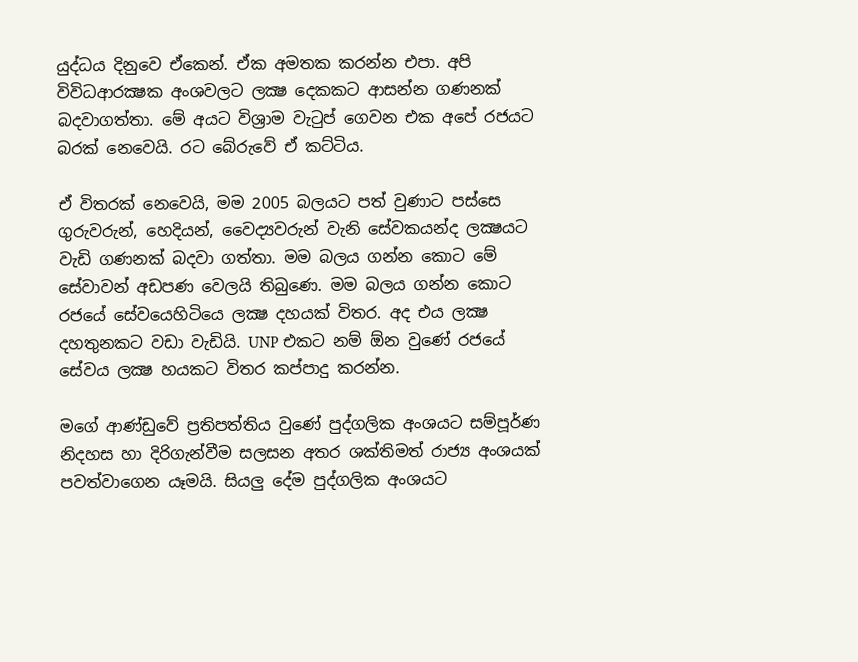යුද්ධය දිනුවෙ ඒකෙන්. ඒක අමතක කරන්න එපා. අපි විවිධආරක්‍ෂක අංශවලට ලක්‍ෂ දෙකකට ආසන්න ගණනක් බදවාගත්තා. මේ අයට විශ්‍රාම වැටුප් ගෙවන එක අපේ රජයට බරක් නෙවෙයි. රට බේරුවේ ඒ කට්ටිය.

ඒ විතරක් නෙවෙයි, මම 2005 බලයට පත් වුණාට පස්සෙ ගුරුවරුන්, හෙදියන්, වෛද්‍යවරුන් වැනි සේවකයන්ද ලක්‍ෂයට වැඩි ගණනක් බදවා ගත්තා. මම බලය ගන්න කොට මේ සේවාවන් අඩපණ වෙලයි තිබුණෙ. මම බලය ගන්න කොට රජයේ සේවයෙහිටියෙ ලක්‍ෂ දහයක් විතර. අද එය ලක්‍ෂ දහතුනකට වඩා වැඩියි. UNP එකට නම් ඕන වුණේ රජයේ සේවය ලක්‍ෂ හයකට විතර කප්පාදු කරන්න.

මගේ ආණ්ඩුවේ ප්‍රතිපත්තිය වුණේ පුද්ගලික අංශයට සම්පූර්ණ නිදහස හා දිරිගැන්වීම සලසන අතර ශක්තිමත් රාජ්‍ය අංශයක් පවත්වාගෙන යෑමයි. සියලු දේම පුද්ගලික අංශයට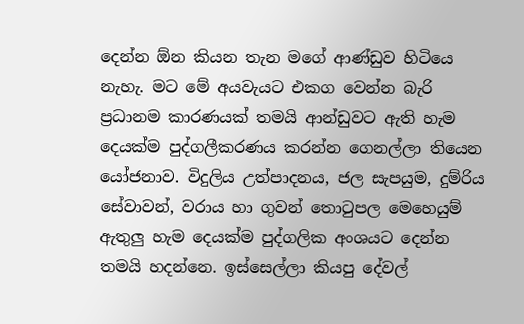දෙන්න ඕන කියන තැන මගේ ආණ්ඩුව හිටියෙ නැහැ. මට මේ අයවැයට එකග වෙන්න බැරි ප්‍රධානම කාරණයක් තමයි ආන්ඩුවට ඇති හැම දෙයක්ම පුද්ගලීකරණය කරන්න ගෙනල්ලා තියෙන යෝජනාව. විදුලිය උත්පාදනය, ජල සැපයුම, දුම්රිය සේවාවන්, වරාය හා ගුවන් තොටුපල මෙහෙයුම් ඇතුලු හැම දෙයක්ම පුද්ගලික අංශයට දෙන්න තමයි හදන්නෙ. ඉස්සෙල්ලා කියපු දේවල්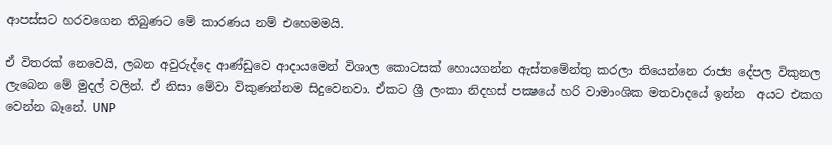ආපස්සට හරවගෙන තිබුණට මේ කාරණය නම් එහෙමමයි.

ඒ විතරක් නෙවෙයි, ලබන අවුරුද්දෙ ආණ්ඩුවෙ ආදායමෙන් විශාල කොටසක් හොයගන්න ඇස්තමේන්තු කරලා තියෙන්නෙ රාජ්‍ය දේපල විකුනල ලැබෙන මේ මුදල් වලින්. ඒ නිසා මේවා විකුණන්නම සිදුවෙනවා. ඒකට ශ්‍රී ලංකා නිදහස් පක්‍ෂයේ හරි වාමාංශික මතවාදයේ ඉන්න  අයට එකග වෙන්න බෑනේ. UNP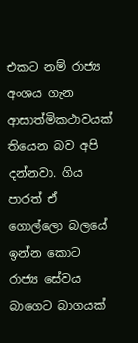එකට නම් රාජ්‍ය අංශය ගැන ආසාත්මිකථාවයක් තියෙන බව අපි දන්නවා. ගිය පාරත් ඒ ගොල්ලො බලයේ ඉන්න කොට  රාජ්‍ය සේවය බාගෙට බාගයක්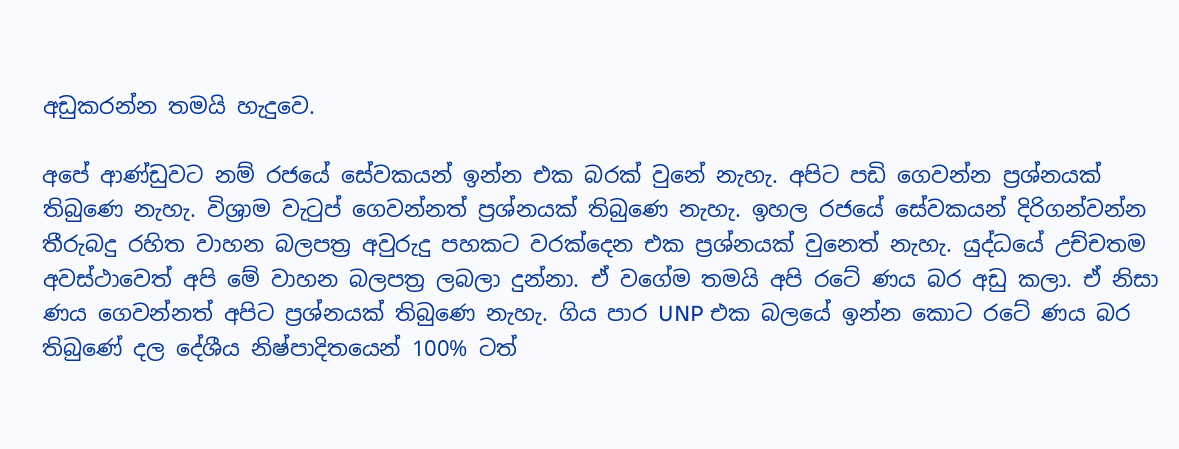අඩුකරන්න තමයි හැදුවෙ.

අපේ ආණ්ඩුවට නම් රජයේ සේවකයන් ඉන්න එක බරක් වුනේ නැහැ. අපිට පඩි ගෙවන්න ප්‍රශ්නයක් තිබුණෙ නැහැ. විශ්‍රාම වැටුප් ගෙවන්නත් ප්‍රශ්නයක් තිබුණෙ නැහැ. ඉහල රජයේ සේවකයන් දිරිගන්වන්න තීරුබදු රහිත වාහන බලපත්‍ර අවුරුදු පහකට වරක්දෙන එක ප්‍රශ්නයක් වුනෙත් නැහැ. යුද්ධයේ උච්චතම අවස්ථාවෙත් අපි මේ වාහන බලපත්‍ර ලබලා දුන්නා. ඒ වගේම තමයි අපි රටේ ණය බර අඩු කලා. ඒ නිසා ණය ගෙවන්නත් අපිට ප්‍රශ්නයක් තිබුණෙ නැහැ. ගිය පාර UNP එක බලයේ ඉන්න කොට රටේ ණය බර තිබුණේ දල දේශීය නිෂ්පාදිතයෙන් 100% ටත්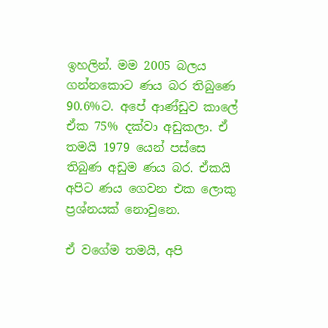ඉහලින්. මම 2005 බලය ගන්නකොට ණය බර තිබුණෙ 90.6%ට. අපේ ආණ්ඩුව කාලේ ඒක 75% දක්වා අඩුකලා. ඒ තමයි 1979 යෙන් පස්සෙ තිබුණ අඩුම ණය බර. ඒකයි අපිට ණය ගෙවන එක ලොකු ප්‍රශ්නයක් නොවුනෙ.

ඒ වගේම තමයි, අපි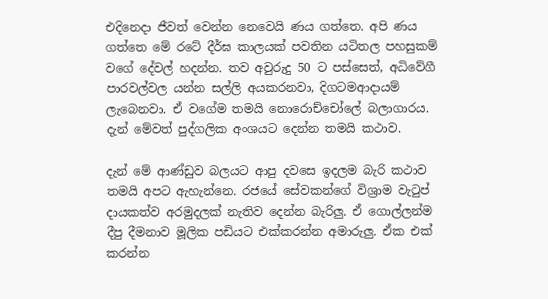එදිනෙදා ජීවත් වෙන්න නෙවෙයි ණය ගත්තෙ. අපි ණය ගත්තෙ මේ රටේ දීර්ඝ කාලයක් පවතින යටිතල පහසුකම් වගේ දේවල් හදන්න. තව අවුරුදු 50 ට පස්සෙත්, අධිවේගී පාරවල්වල යන්න සල්ලි අයකරනවා, දිගටමආදායම් ලැබෙනවා. ඒ වගේම තමයි නොරොච්චෝලේ බලාගාරය. දැන් මේවත් පුද්ගලික අංශයට දෙන්න තමයි කථාව.

දැන් මේ ආණ්ඩුව බලයට ආපු දවසෙ ඉදලම බැරි කථාව තමයි අපට ඇහැන්නෙ. රජයේ සේවකන්ගේ විශ්‍රාම වැටුප් දායකත්ව අරමුදලක් නැතිව දෙන්න බැරිලු. ඒ ගොල්ලන්ම දීපු දීමනාව මූලික පඩියට එක්කරන්න අමාරුලු. ඒක එක් කරන්න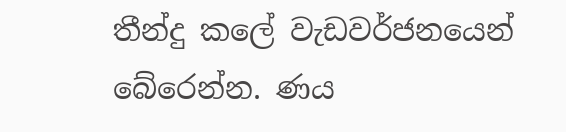තීන්දු කලේ වැඩවර්ජනයෙන් බේරෙන්න. ණය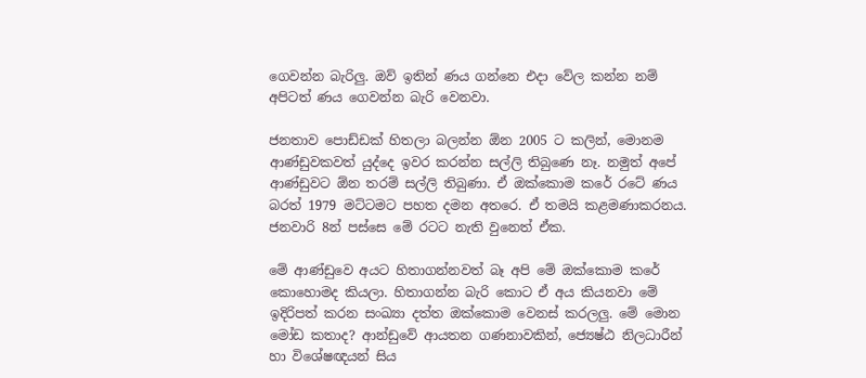ගෙවන්න බැරිලු. ඔව් ඉතින් ණය ගන්නෙ එදා වේල කන්න නම් අපිටත් ණය ගෙවන්න බැරි වෙනවා.

ජනතාව පොඩ්ඩක් හිතලා බලන්න ඕන 2005 ට කලින්, මොනම ආණ්ඩුවකවත් යුද්දෙ ඉවර කරන්න සල්ලි තිබුණෙ නෑ. නමුත් අපේ ආණ්ඩුවට ඕන තරම් සල්ලි තිබුණා. ඒ ඔක්කොම කරේ රටේ ණය බරත් 1979 මට්ටමට පහත දමන අතරෙ. ඒ තමයි කළමණාකරනය. ජනවාරි 8න් පස්සෙ මේ රටට නැති වුනෙත් ඒක.

මේ ආණ්ඩුවෙ අයට හිතාගන්නවත් බෑ අපි මේ ඔක්කොම කරේ කොහොමද කියලා. හිතාගන්න බැරි කොට ඒ අය කියනවා මේ ඉදිරිපත් කරන සංඛ්‍යා දත්ත ඔක්කොම වෙනස් කරලලු. මේ මොන මෝඩ කතාද? ආන්ඩුවේ ආයතන ගණනාවකින්, ජ්‍යෙෂ්ඨ නිලධාරීන් හා විශේෂඥයන් සිය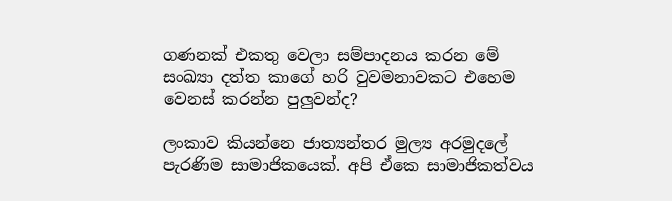ගණනක් එකතු වෙලා සම්පාදනය කරන මේ සංඛ්‍යා දත්ත කාගේ හරි වුවමනාවකට එහෙම වෙනස් කරන්න පුලුවන්ද?

ලංකාව කියන්නෙ ජාත්‍යන්තර මුල්‍ය අරමුදලේ පැරණිම සාමාජිකයෙක්. අපි ඒකෙ සාමාජිකත්වය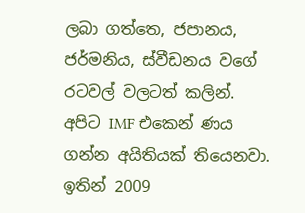ලබා ගත්තෙ, ජපානය, ජර්මනිය, ස්වීඩනය වගේ රටවල් වලටත් කලින්.  අපිට IMF එකෙන් ණය ගන්න අයිතියක් තියෙනවා. ඉතින් 2009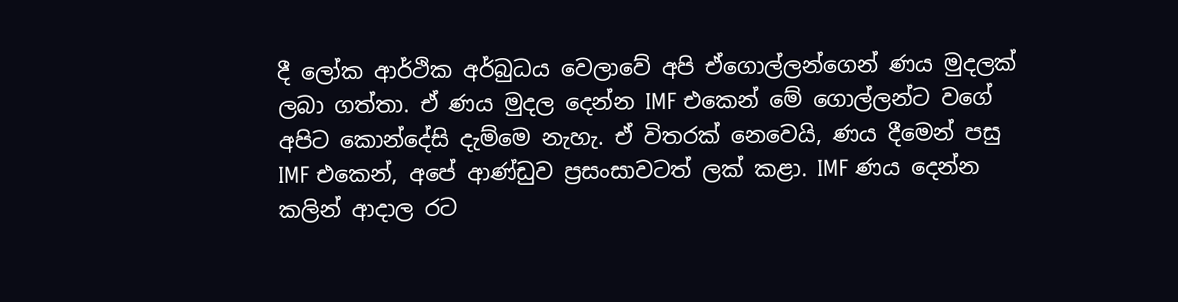දී ලෝක ආර්ථික අර්බුධය වෙලාවේ අපි ඒගොල්ලන්ගෙන් ණය මුදලක් ලබා ගත්තා. ඒ ණය මුදල දෙන්න IMF එකෙන් මේ ගොල්ලන්ට වගේ අපිට කොන්දේසි දැම්මෙ නැහැ. ඒ විතරක් නෙවෙයි, ණය දීමෙන් පසු IMF එකෙන්, අපේ ආණ්ඩුව ප්‍රසංසාවටත් ලක් කළා. IMF ණය දෙන්න කලින් ආදාල රට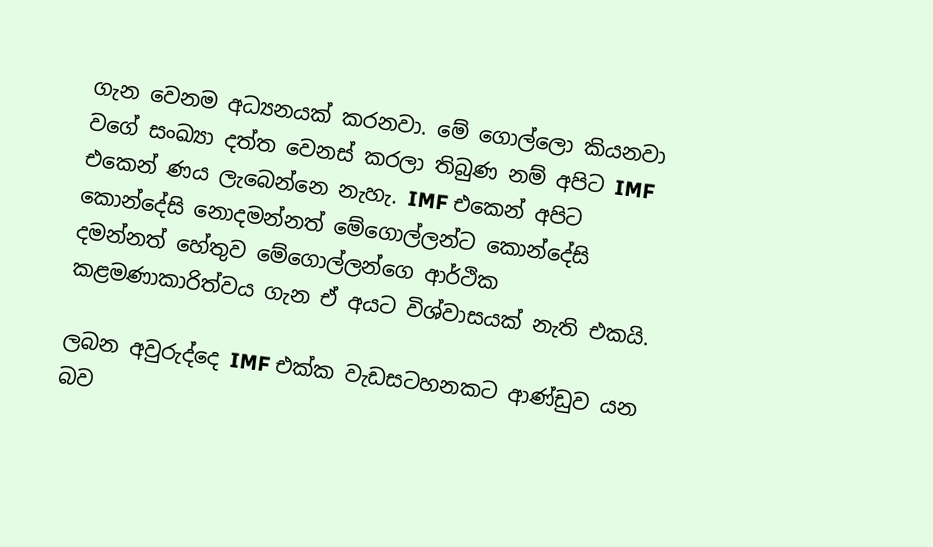ගැන වෙනම අධ්‍යනයක් කරනවා. මේ ගොල්ලො කියනවා වගේ සංඛ්‍යා දත්ත වෙනස් කරලා තිබුණ නම් අපිට IMF එකෙන් ණය ලැබෙන්නෙ නැහැ. IMF එකෙන් අපිට කොන්දේසි නොදමන්නත් මේගොල්ලන්ට කොන්දේසි දමන්නත් හේතුව මේගොල්ලන්ගෙ ආර්ථික කළමණාකාරිත්වය ගැන ඒ අයට විශ්වාසයක් නැති එකයි.

ලබන අවුරුද්දෙ IMF එක්ක වැඩසටහනකට ආණ්ඩුව යන බව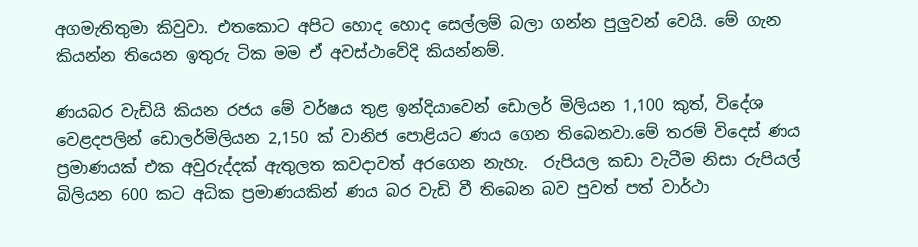අගමැතිතුමා කිවුවා. එතකොට අපිට හොද හොද සෙල්ලම් බලා ගන්න පුලුවන් වෙයි. මේ ගැන කියන්න තියෙන ඉතුරු ටික මම ඒ අවස්ථාවේදි කියන්නම්.

ණයබර වැඩියි කියන රජය මේ වර්ෂය තුළ ඉන්දියාවෙන් ඩොලර් මිලියන 1,100 කුත්, විදේශ වෙළදපලින් ඩොලර්මිලියන 2,150 ක් වානිජ පොළියට ණය ගෙන තිබෙනවා.මේ තරම් විදෙස් ණය ප්‍රමාණයක් එක අවුරුද්දක් ඇතුලත කවදාවත් අරගෙන නැහැ.  රුපියල කඩා වැටීම නිසා රුපියල් බිලියන 600 කට අධික ප්‍රමාණයකින් ණය බර වැඩි වී තිබෙන බව පුවත් පත් වාර්ථා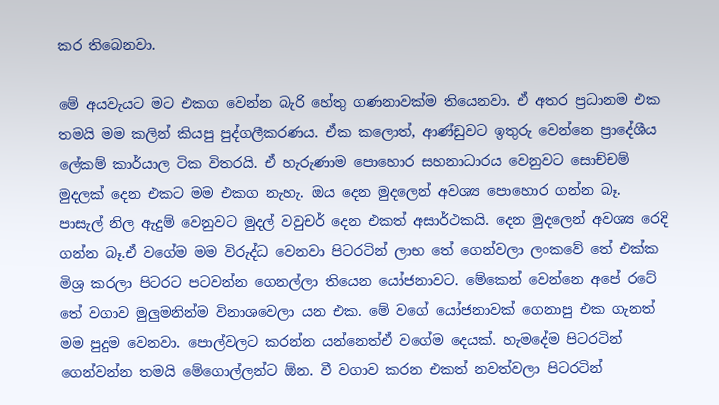කර තිබෙනවා.

මේ අයවැයට මට එකග වෙන්න බැරි හේතු ගණනාවක්ම තියෙනවා. ඒ අතර ප්‍රධානම එක තමයි මම කලින් කියපු පුද්ගලීකරණය. ඒක කලොත්, ආණ්ඩුවට ඉතුරු වෙන්නෙ ප්‍රාදේශීය ලේකම් කාර්යාල ටික විතරයි. ඒ හැරුණාම පොහොර සහනාධාරය වෙනුවට සොච්චම් මුදලක් දෙන එකට මම එකග නැහැ. ඔය දෙන මුදලෙන් අවශ්‍ය පොහොර ගන්න බෑ. පාසැල් නිල ඇදුම් වෙනුවට මුදල් වවුචර් දෙන එකත් අසාර්ථකයි. දෙන මුදලෙන් අවශ්‍ය රෙදි ගන්න බෑ.ඒ වගේම මම විරුද්ධ වෙනවා පිටරටින් ලාභ තේ ගෙන්වලා ලංකවේ තේ එක්ක මිශ්‍ර කරලා පිටරට පටවන්න ගෙනල්ලා තියෙන යෝජනාවට. මේකෙන් වෙන්නෙ අපේ රටේ තේ වගාව මුලුමනින්ම විනාශවෙලා යන එක. මේ වගේ යෝජනාවක් ගෙනාපු එක ගැනත් මම පුදුම වෙනවා. පොල්වලට කරන්න යන්නෙත්ඒ වගේම දෙයක්. හැමදේම පිටරටින් ගෙන්වන්න තමයි මේගොල්ලන්ට ඕන. වී වගාව කරන එකත් නවත්වලා පිටරටින්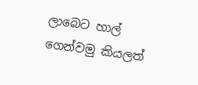ලාබෙට හාල් ගෙන්වමු කියලත්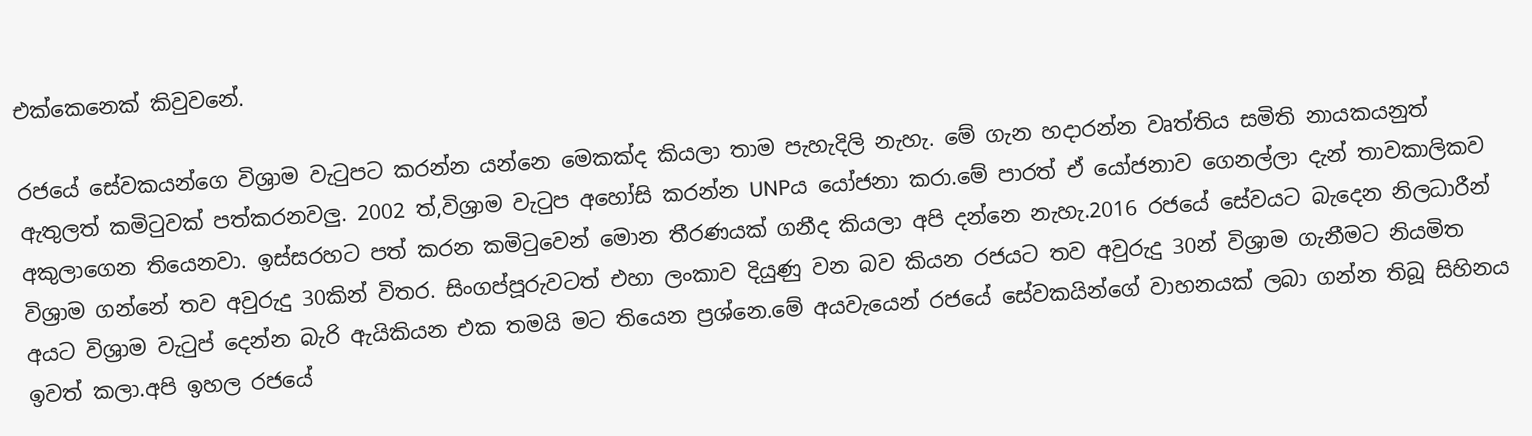එක්කෙනෙක් කිවුවනේ.

රජයේ සේවකයන්ගෙ විශ්‍රාම වැටුපට කරන්න යන්නෙ මෙකක්ද කියලා තාම පැහැදිලි නැහැ. මේ ගැන හදාරන්න වෘත්තිය සමිති නායකයනුත් ඇතුලත් කමිටුවක් පත්කරනවලු. 2002 ත්,විශ්‍රාම වැටුප අහෝසි කරන්න UNPය යෝජනා කරා.මේ පාරත් ඒ යෝජනාව ගෙනල්ලා දැන් තාවකාලිකව අකුලාගෙන තියෙනවා. ඉස්සරහට පත් කරන කමිටුවෙන් මොන තීරණයක් ගනීද කියලා අපි දන්නෙ නැහැ.2016 රජයේ සේවයට බැදෙන නිලධාරීන් විශ්‍රාම ගන්නේ තව අවුරුදු 30කින් විතර. සිංගප්පූරුවටත් එහා ලංකාව දියුණු වන බව කියන රජයට තව අවුරුදු 30න් විශ්‍රාම ගැනීමට නියමිත අයට විශ්‍රාම වැටුප් දෙන්න බැරි ඇයිකියන එක තමයි මට තියෙන ප්‍රශ්නෙ.මේ අයවැයෙන් රජයේ සේවකයින්ගේ වාහනයක් ලබා ගන්න තිබූ සිහිනය ඉවත් කලා.අපි ඉහල රජයේ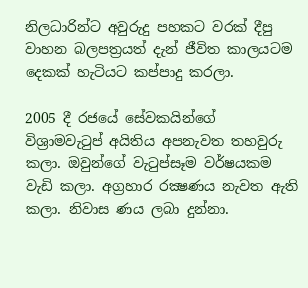නිලධාරින්ට අවුරුදු පහකට වරක් දීපු වාහන බලපත්‍රයත් දැන් ජීවිත කාලයටම දෙකක් හැටියට කප්පාදු කරලා.

2005 දී රජයේ සේවකයින්ගේ විශ්‍රාමවැටුප් අයිතිය අපනැවත තහවුරු කලා. ඔවුන්ගේ වැටුප්සෑම වර්ෂයකම වැඩි කලා. අග්‍රහාර රක්‍ෂණය නැවත ඇති කලා. නිවාස ණය ලබා දුන්නා.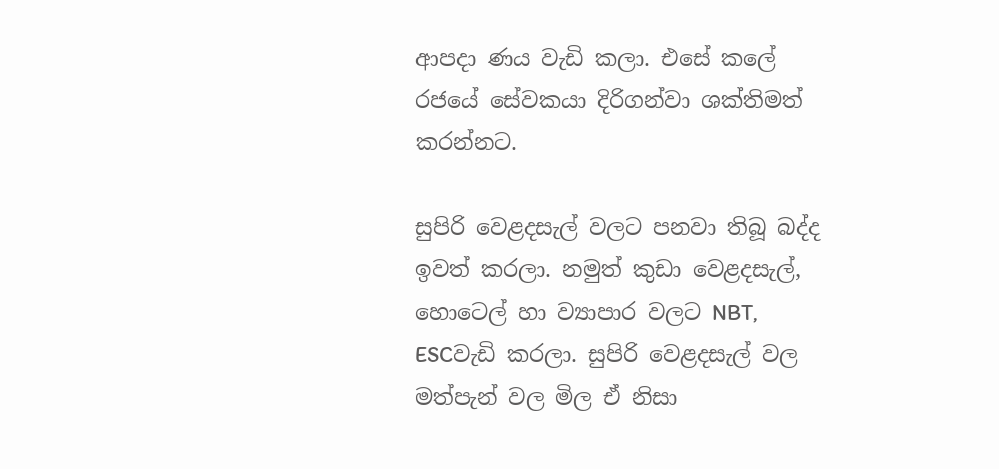ආපදා ණය වැඩි කලා. එසේ කලේ රජයේ සේවකයා දිරිගන්වා ශක්තිමත් කරන්නට.

සුපිරි වෙළදසැල් වලට පනවා තිබූ බද්ද ඉවත් කරලා. නමුත් කුඩා වෙළදසැල්, හොටෙල් හා ව්‍යාපාර වලට NBT, ESCවැඩි කරලා. සුපිරි වෙළදසැල් වල මත්පැන් වල මිල ඒ නිසා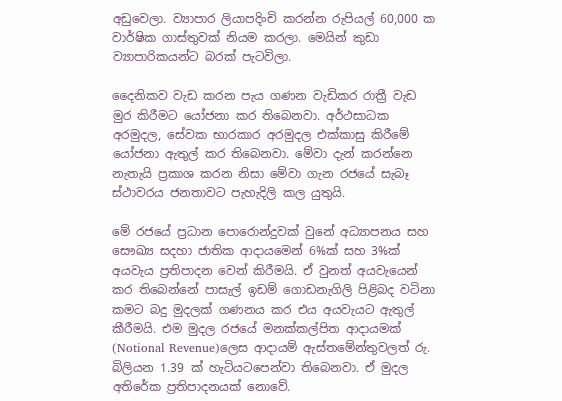අඩුවෙලා. ව්‍යාපාර ලියාපදිංචි කරන්න රුපියල් 60,000 ක වාර්ෂික ගාස්තුවක් නියම කරලා. මෙයින් කුඩා ව්‍යාපාරිකයන්ට බරක් පැටවිලා.

දෛනිකව වැඩ කරන පැය ගණන වැඩිකර රාත්‍රී වැඩ මුර කිරීමට යෝජනා කර තිබෙනවා. අර්ථසාධක අරමුදල, සේවක භාරකාර අරමුදල එක්කාසු කිරීමේ යෝජනා ඇතුල් කර තිබෙනවා. මේවා දැන් කරන්නෙ නැතැයි ප්‍රකාශ කරන නිසා මේවා ගැන රජයේ සැබෑ ස්ථාවරය ජනතාවට පැහැදිලි කල යුතුයි.

මේ රජයේ ප්‍රධාන පොරොන්දුවක් වුනේ අධ්‍යාපනය සහ සෞඛ්‍ය සදහා ජාතික ආදායමෙන් 6%ක් සහ 3%ක් අයවැය ප්‍රතිපාදන වෙන් කිරීමයි. ඒ වුනත් අයවැයෙන් කර තිබෙන්නේ පාසැල් ඉඩම් ගොඩනැගිලි පිළිබද වටිනා කමට බදු මුදලක් ගණනය කර එය අයවැයට ඇතුල් කීරීමයි. එම මුදල රජයේ මනක්කල්පිත ආදායමක් (Notional Revenue)ලෙස ආදායම් ඇස්තමේන්තුවලත් රු. බිලියන 1.39 ක් හැටියටපෙන්වා තිබෙනවා. ඒ මුදල අතිරේක ප්‍රතිපාදනයක් නොවේ.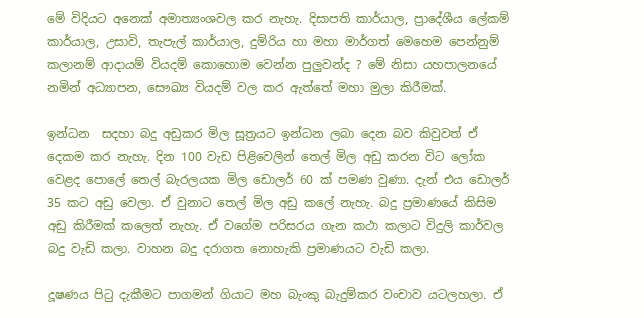මේ විදියට අනෙක් අමාත්‍යංශවල කර නැහැ. දිසාපති කාර්යාල, ප්‍රාදේශීය ලේකම් කාර්යාල, උසාවි, තැපැල් කාර්යාල, දුම්රිය හා මහා මාර්ගත් මෙහෙම පෙන්නුම් කලානම් ආදායම් වියදම් කොහොම වෙන්න පුලුවන්ද ? මේ නිසා යහපාලනයේ නමින් අධ්‍යාපන, සෞඛ්‍ය වියදම් වල කර ඇත්තේ මහා මුලා කිරීමක්.

ඉන්ධන  සදහා බදු අඩුකර මිල සූත්‍රයට ඉන්ධන ලබා දෙන බව කිවුවත් ඒ දෙකම කර නැහැ. දින 100 වැඩ පිළිවෙලින් තෙල් මිල අඩු කරන විට ලෝක වෙළද පොලේ තෙල් බැරලයක මිල ඩොලර් 60 ක් පමණ වුණා. දැන් එය ඩොලර් 35 කට අඩු වෙලා. ඒ වුනාට තෙල් මිල අඩු කලේ නැහැ. බදු ප්‍රමාණයේ කිසිම අඩු කිරීමක් කලෙත් නැහැ. ඒ වගේම පරිසරය ගැන කථා කලාට විදුලි කාර්වල බදු වැඩි කලා. වාහන බදු දරාගත නොහැකි ප්‍රමාණයට වැඩි කලා.

දූෂණය පිටු දැකීමට පාගමන් ගියාට මහ බැංකු බැදුම්කර වංචාව යටලහලා. ඒ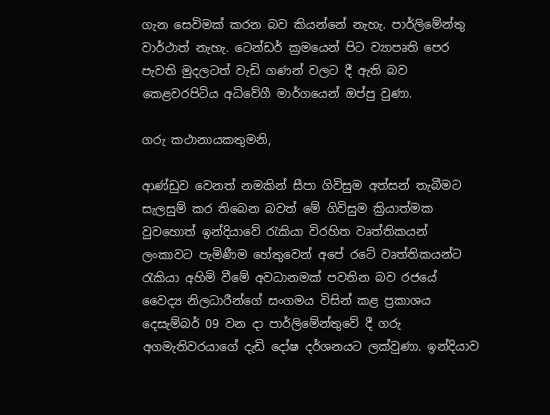ගැන සෙවිමක් කරන බව කියන්නේ නැහැ. පාර්ලිමේන්තු වාර්ථාත් නැහැ. ටෙන්ඩර් ක්‍රමයෙන් පිට ව්‍යාපෘති පෙර පැවති මුදලටත් වැඩි ගණන් වලට දී ඇති බව කෙළවරපිටිය අධිවේගී මාර්ගයෙන් ඔප්පු වුණා.

ගරු කථානායකතුමනි,

ආණ්ඩුව වෙනත් නමකින් සීපා ගිවිසුම අත්සන් තැබීමට සැලසුම් කර තිබෙන බවත් මේ ගිවිසුම ක්‍රියාත්මක වුවහොත් ඉන්දියාවේ රැකියා විරහිත වෘත්තිකයන් ලංකාවට පැමිණීම හේතුවෙන් අපේ රටේ වෘත්තිකයන්ට රැකියා අහිමි වීමේ අවධානමක් පවතින බව රජයේ වෛද්‍ය නිලධාරීන්ගේ සංගමය විසින් කළ ප්‍රකාශය දෙසැම්බර් 09 වන දා පාර්ලිමේන්තුවේ දී ගරු අගමැතිවරයාගේ දැඩි දෝෂ දර්ශනයට ලක්වුණා. ඉන්දියාව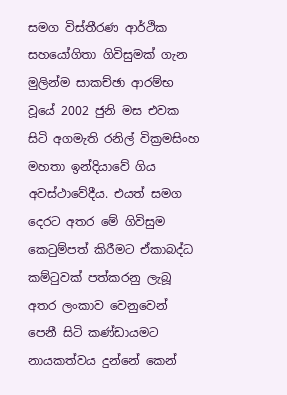සමග විස්තීරණ ආර්ථික සහයෝගිතා ගිවිසුමක් ගැන මුලින්ම සාකච්ඡා ආරම්භ වූයේ 2002 ජුනි මස එවක සිටි අගමැති රනිල් වික්‍රමසිංහ මහතා ඉන්දියාවේ ගිය අවස්ථාවේදීය. එයත් සමග දෙරට අතර මේ ගිවිසුම කෙටුම්පත් කිරීමට ඒකාබද්ධ කම්ටුවක් පත්කරනු ලැබූ අතර ලංකාව වෙනුවෙන් පෙනී සිටි කණ්ඩායමට නායකත්වය දුන්නේ කෙන්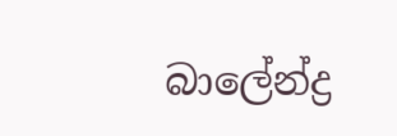බාලේන්ද්‍ර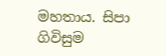මහතාය. සිපා ගිවිසුම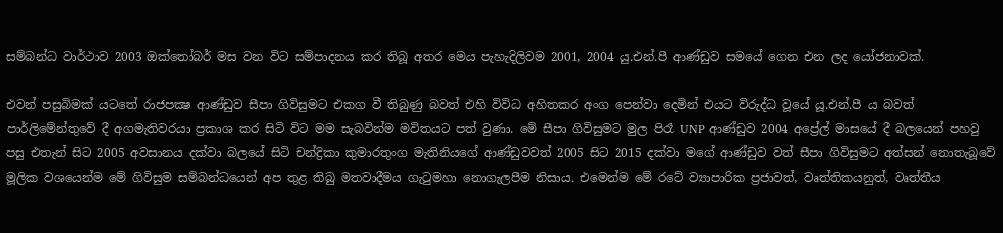සම්බන්ධ වාර්ථාව 2003 ඔක්තෝබර් මස වන විට සම්පාදනය කර තිබූ අතර මෙය පැහැදිලිවම 2001, 2004 යු.එන්.පී ආණ්ඩුව සමයේ ගෙන එන ලද යෝජනාවක්.

එවන් පසුබිමක් යටතේ රාජපක්‍ෂ ආණ්ඩුව සීපා ගිවිසුමට එකග වී තිබුණු බවත් එහි විවිධ අහිතකර අංග පෙන්වා දෙමින් එයට විරුද්ධ වූයේ යූ.එන්.පී ය බවත් පාර්ලිමේන්තුවේ දී අගමැතිවරයා ප්‍රකාශ කර සිටි විට මම සැබවින්ම මවිතයට පත් වුණා. මේ සීපා ගිවිසුමට මුල පිරෑ UNP ආණ්ඩුව 2004 අප්‍රේල් මාසයේ දී බලයෙන් පහවු පසු එතැන් සිට 2005 අවසානය දක්වා බලයේ සිටි චන්ද්‍රිකා කුමාරතුංග මැතිනියගේ ආණ්ඩුවවත් 2005 සිට 2015 දක්වා මගේ ආණ්ඩුව වත් සීපා ගිවිසුමට අත්සන් නොතැබූවේ මූලික වශයෙන්ම මේ ගිවිසුම සම්බන්ධයෙන් අප තුළ තිබු මතවාදීමය ගැටුමහා නොගැලපීම නිසාය. එමෙන්ම මේ රටේ ව්‍යාපාරික ප්‍රජාවත්, වෘත්තිකයනුත්, වෘත්තීය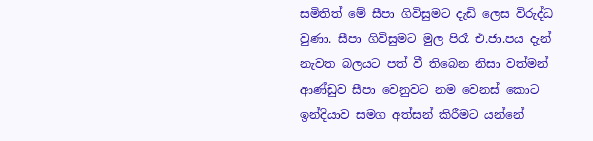සමිතිත් මේ සීපා ගිවිසුමට දැඩි ලෙස විරුද්ධ වුණා. සීපා ගිවිසුමට මුල පිරෑ එ.ජා.පය දැන් නැවත බලයට පත් වී තිබෙන නිසා වත්මන් ආණ්ඩුව සීපා වෙනුවට නම වෙනස් කොට ඉන්දියාව සමග අත්සන් කිරීමට යන්නේ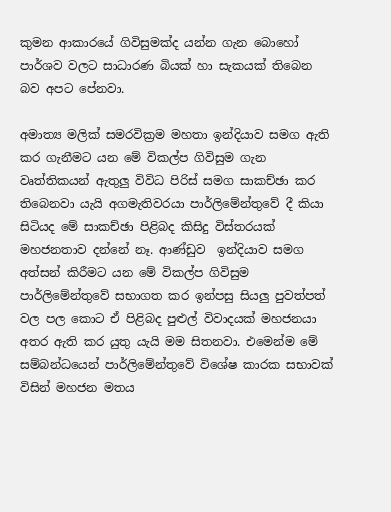කුමන ආකාරයේ ගිවිසුමක්ද යන්න ගැන බොහෝ පාර්ශව වලට සාධාරණ බියක් හා සැකයක් තිබෙන බව අපට පේනවා.

අමාත්‍ය මලික් සමරවික්‍රම මහතා ඉන්දියාව සමග ඇති කර ගැනීමට යන මේ විකල්ප ගිවිසුම ගැන වෘත්තිකයන් ඇතුලු විවිධ පිරිස් සමග සාකච්ඡා කර තිබෙනවා යැයි අගමැතිවරයා පාර්ලිමේන්තුවේ දී කියා සිටියද මේ සාකච්ඡා පිළිබද කිසිදු විස්තරයක් මහජනතාව දන්නේ නෑ. ආණ්ඩුව  ඉන්දියාව සමග අත්සන් කිරීමට යන මේ විකල්ප ගිවිසුම පාර්ලිමේන්තුවේ සභාගත කර ඉන්පසු සියලු පුවත්පත් වල පල කොට ඒ පිළිබද පුළුල් විවාදයක් මහජනයා අතර ඇති කර යුතු යැයි මම සිතනවා. එමෙන්ම මේ සම්බන්ධයෙන් පාර්ලිමේන්තුවේ විශේෂ කාරක සභාවක් විසින් මහජන මතය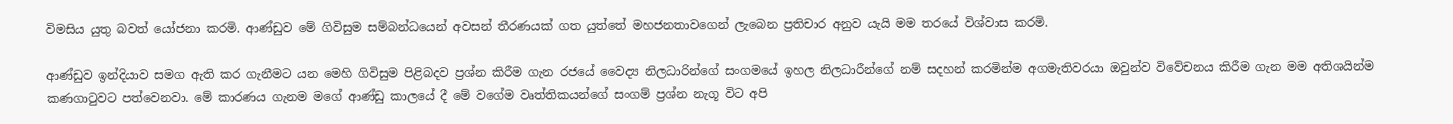විමසිය යුතු බවත් යෝජනා කරමි. ආණ්ඩුව මේ ගිවිසුම සම්බන්ධයෙන් අවසන් තීරණයක් ගත යුත්තේ මහජනතාවගෙන් ලැබෙන ප්‍රතිචාර අනුව යැයි මම තරයේ විශ්වාස කරමි.

ආණ්ඩුව ඉන්දියාව සමග ඇති කර ගැනීමට යන මෙහි ගිවිසුම පිළිබදව ප්‍රශ්න කිරීම ගැන රජයේ වෛද්‍ය නිලධාරින්ගේ සංගමයේ ඉහල නිලධාරීන්ගේ නම් සදහන් කරමින්ම අගමැතිවරයා ඔවුන්ව විවේචනය කිරීම ගැන මම අතිශයින්ම කණගාටුවට පත්වෙනවා. මේ කාරණය ගැනම මගේ ආණ්ඩු කාලයේ දී මේ වගේම වෘත්තිකයන්ගේ සංගම් ප්‍රශ්න නැගූ විට අපි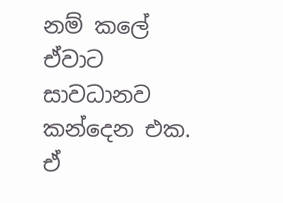නම් කලේ ඒවාට සාවධානව කන්දෙන එක. ඒ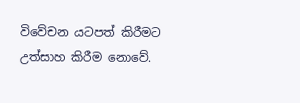විවේචන යටපත් කිරීමට උත්සාහ කිරීම නොවේ.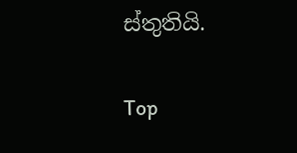ස්තුතියි.

Top